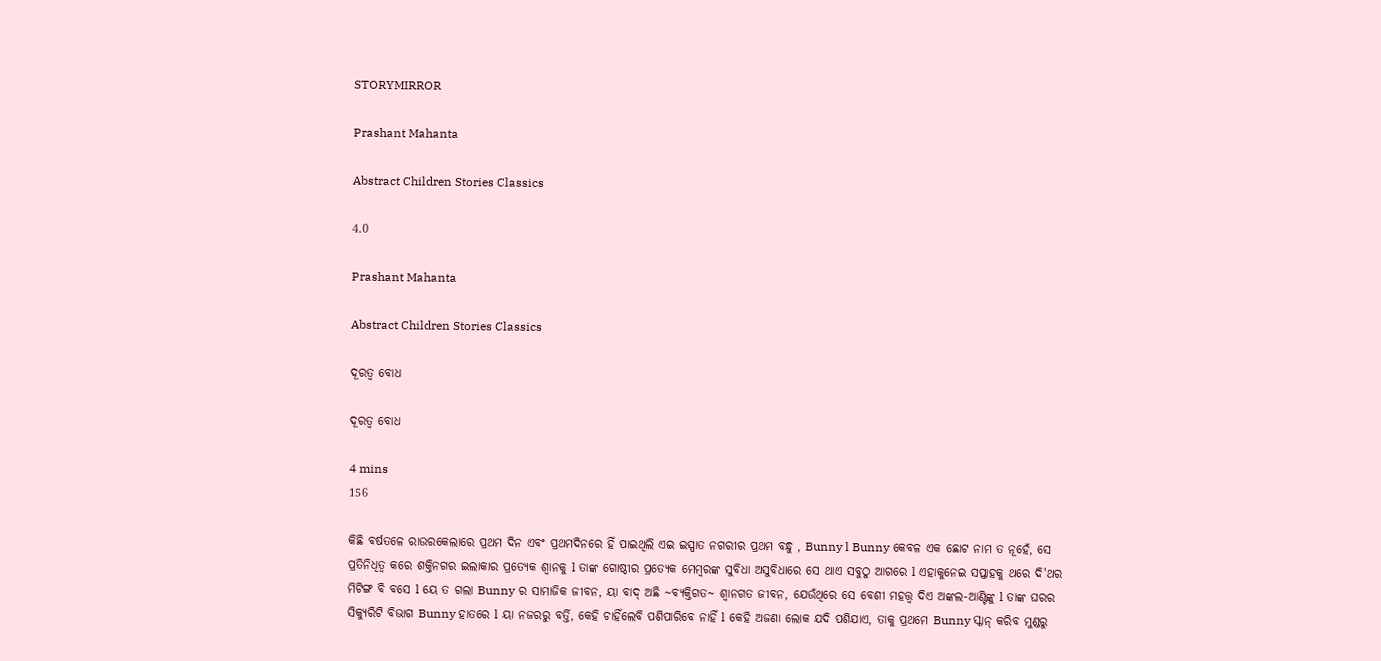STORYMIRROR

Prashant Mahanta

Abstract Children Stories Classics

4.0

Prashant Mahanta

Abstract Children Stories Classics

ଦୂରତ୍ୱ ବୋଧ

ଦୂରତ୍ୱ ବୋଧ

4 mins
156

କିଛି ବର୍ଷତଳେ ରାଉରକେଲାରେ ପ୍ରଥମ ଦିନ ଏବଂ ପ୍ରଥମଦିନରେ ହିଁ ପାଇଥିଲି ଏଇ ଇସ୍ପାତ ନଗରୀର ପ୍ରଥମ ବନ୍ଧୁ , Bunny l Bunny କେବଳ ଏକ ଛୋଟ ନାମ ତ ନୂହେଁ, ସେ ପ୍ରତିନିଧିତ୍ଵ କରେ ଶକ୍ତିନଗର ଇଲାକାର ପ୍ରତ୍ୟେକ ଶ୍ୱାନକୁ l ତାଙ୍କ ଗୋଷ୍ଠୀର ପ୍ରତ୍ୟେକ ମେମ୍ବରଙ୍କ ସୁବିଧା ଅସୁବିଧାରେ ସେ ଥାଏ ସବୁଠୁ ଆଗରେ l ଏହାକୁନେଇ ସପ୍ତାହକୁ ଥରେ ଦି'ଥର ମିଟିଙ୍ଗ ବି ବସେ l ୟେ ତ ଗଲା Bunny ର ସାମାଜିକ ଜୀବନ, ୟା ବାଦ୍ ଅଛି ~ବ୍ୟକ୍ତିଗତ~ ଶ୍ୱାନଗତ ଜୀବନ, ଯେଉଁଥିରେ ସେ ବେଶୀ ମହତ୍ତ୍ୱ ଦିଏ ଅଙ୍କଲ-ଆଣ୍ଟିଙ୍କୁ l ତାଙ୍କ ଘରର ସିକ୍ୟୁରିଟି ବିଭାଗ Bunny ହାତରେ l ୟା ନଜରରୁ ବର୍ତ୍ତି, କେହି ଚାହିଁଲେବି ପଶିପାରିବେ ନାହିଁ l କେହି ଅଜଣା ଲୋକ ଯଦି ପଶିଯାଏ, ତାକୁ ପ୍ରଥମେ Bunny ସ୍କାନ୍ କରିବ ମୁଣ୍ଡରୁ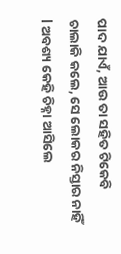ପାଦ ଯାଏଁ, ଆଉ ତା ସହିତ ଟିକେବି ଚାଲାକି କଲେ, ସେ ଲୋକର ନିସ୍ତାର ନାହିଁ l ଅବଶ୍ୟ କେହି ଚିହ୍ନା ଆସିଲେ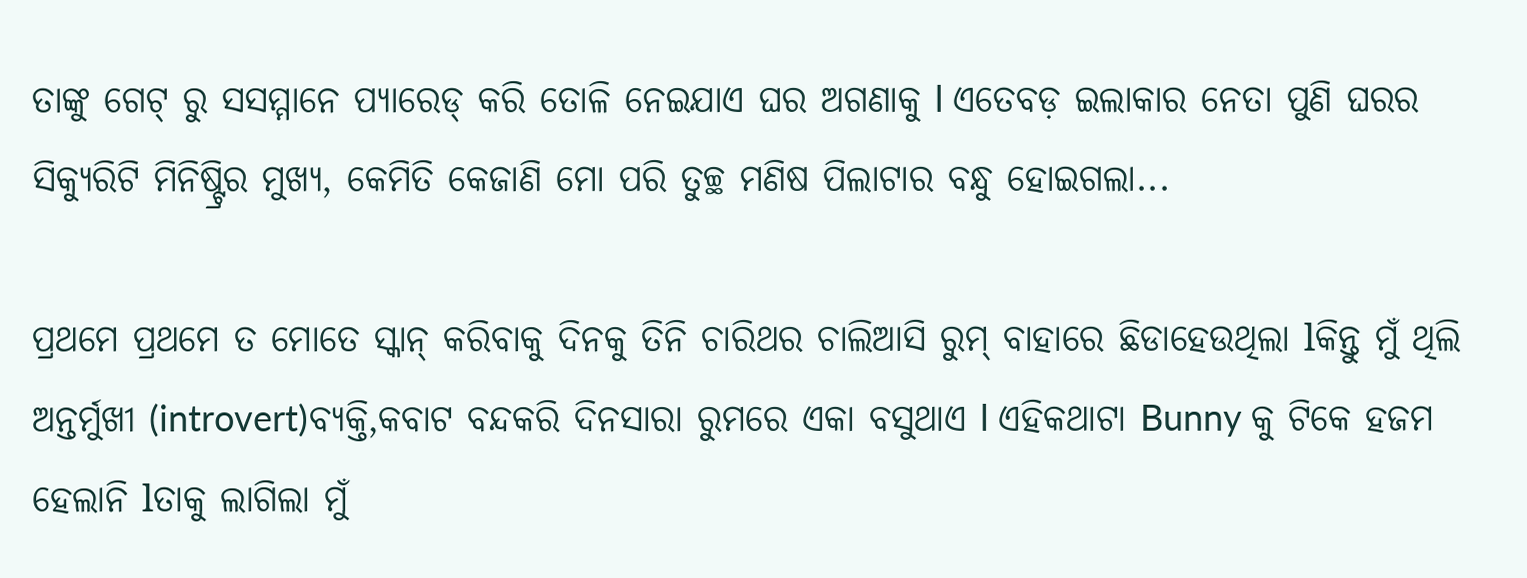ତାଙ୍କୁ ଗେଟ୍ ରୁ ସସମ୍ମାନେ ପ୍ୟାରେଡ୍ କରି ତୋଳି ନେଇଯାଏ ଘର ଅଗଣାକୁ l ଏତେବଡ଼ ଇଲାକାର ନେତା ପୁଣି ଘରର ସିକ୍ୟୁରିଟି ମିନିଷ୍ଟ୍ରିର ମୁଖ୍ୟ, କେମିତି କେଜାଣି ମୋ ପରି ତୁଚ୍ଛ ମଣିଷ ପିଲାଟାର ବନ୍ଧୁ ହୋଇଗଲା...

ପ୍ରଥମେ ପ୍ରଥମେ ତ ମୋତେ ସ୍କାନ୍ କରିବାକୁ ଦିନକୁ ତିନି ଚାରିଥର ଚାଲିଆସି ରୁମ୍ ବାହାରେ ଛିଡାହେଉଥିଲା lକିନ୍ତୁ ମୁଁ ଥିଲି ଅନ୍ତର୍ମୁଖୀ (introvert)ବ୍ୟକ୍ତି,କବାଟ ବନ୍ଦକରି ଦିନସାରା ରୁମରେ ଏକା ବସୁଥାଏ l ଏହିକଥାଟା Bunny କୁ ଟିକେ ହଜମ ହେଲାନି lତାକୁ ଲାଗିଲା ମୁଁ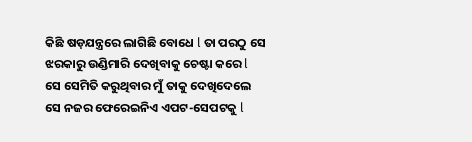କିଛି ଷଡ଼ଯନ୍ତ୍ରରେ ଲାଗିଛି ବୋଧେ l ତା ପରଠୁ ସେ ଝରକାରୁ ଉଣ୍ଡିମାରି ଦେଖିବାକୁ ଚେଷ୍ଟା କରେ l ସେ ସେମିତି କରୁଥିବାର ମୁଁ ତାକୁ ଦେଖିଦେଲେ ସେ ନଜର ଫେରେଇନିଏ ଏପଟ-ସେପଟକୁ l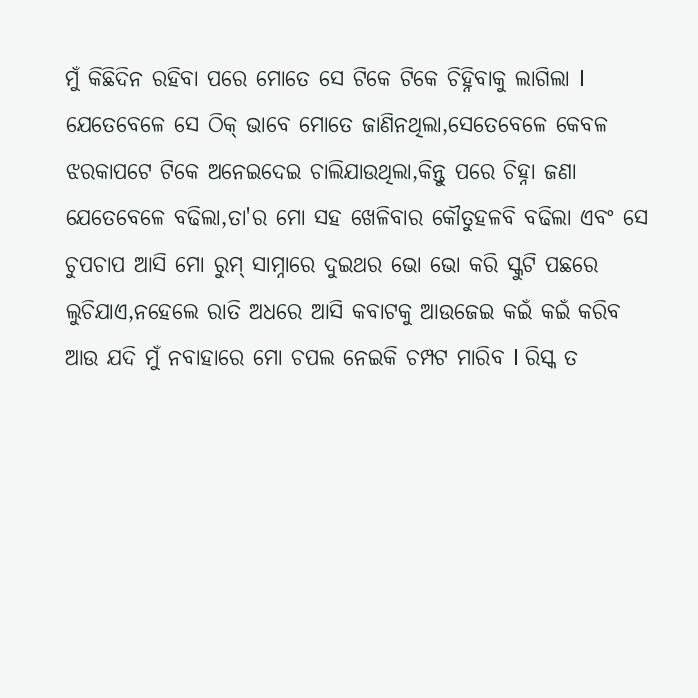ମୁଁ କିଛିଦିନ ରହିବା ପରେ ମୋତେ ସେ ଟିକେ ଟିକେ ଚିହ୍ନିବାକୁ ଲାଗିଲା l ଯେତେବେଳେ ସେ ଠିକ୍ ଭାବେ ମୋତେ ଜାଣିନଥିଲା,ସେତେବେଳେ କେବଳ ଝରକାପଟେ ଟିକେ ଅନେଇଦେଇ ଚାଲିଯାଉଥିଲା,କିନ୍ତୁ ପରେ ଚିହ୍ନା ଜଣା ଯେତେବେଳେ ବଢିଲା,ତା'ର ମୋ ସହ ଖେଳିବାର କୌତୁହଳବି ବଢିଲା ଏବଂ ସେ ଚୁପଚାପ ଆସି ମୋ ରୁମ୍ ସାମ୍ନାରେ ଦୁଇଥର ଭୋ ଭୋ କରି ସ୍କୁଟି ପଛରେ ଲୁଚିଯାଏ,ନହେଲେ ରାତି ଅଧରେ ଆସି କବାଟକୁ ଆଉଜେଇ କଇଁ କଇଁ କରିବ ଆଉ ଯଦି ମୁଁ ନବାହାରେ ମୋ ଚପଲ ନେଇକି ଚମ୍ପଟ ମାରିବ l ରିସ୍କ ତ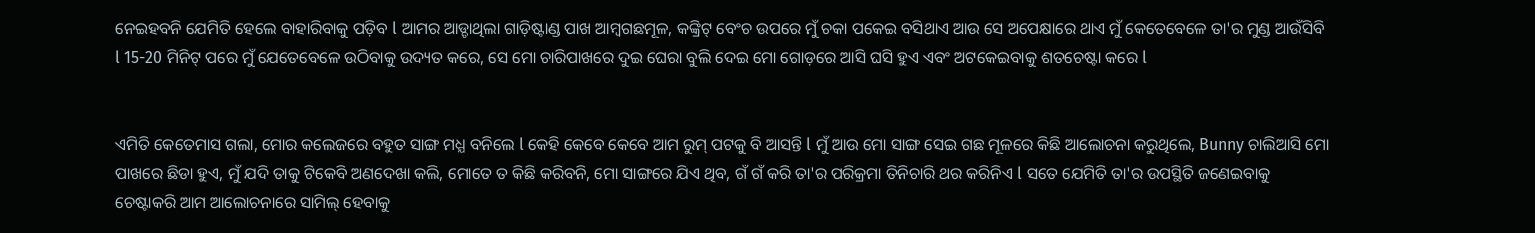ନେଇହବନି ଯେମିତି ହେଲେ ବାହାରିବାକୁ ପଡ଼ିବ l ଆମର ଆଡ୍ଡାଥିଲା ଗାଡ଼ିଷ୍ଟାଣ୍ଡ ପାଖ ଆମ୍ବଗଛମୂଳ, କଙ୍କ୍ରିଟ୍ ବେଂଚ ଉପରେ ମୁଁ ଚକା ପକେଇ ବସିଥାଏ ଆଉ ସେ ଅପେକ୍ଷାରେ ଥାଏ ମୁଁ କେତେବେଳେ ତା'ର ମୁଣ୍ଡ ଆଉଁସିବି l 15-20 ମିନିଟ୍ ପରେ ମୁଁ ଯେତେବେଳେ ଉଠିବାକୁ ଉଦ୍ୟତ କରେ, ସେ ମୋ ଚାରିପାଖରେ ଦୁଇ ଘେରା ବୁଲି ଦେଇ ମୋ ଗୋଡ଼ରେ ଆସି ଘସି ହୁଏ ଏବଂ ଅଟକେଇବାକୁ ଶତଚେଷ୍ଟା କରେ l


ଏମିତି କେତେମାସ ଗଲା, ମୋର କଲେଜରେ ବହୁତ ସାଙ୍ଗ ମଧ୍ଯ ବନିଲେ l କେହି କେବେ କେବେ ଆମ ରୁମ୍ ପଟକୁ ବି ଆସନ୍ତି l ମୁଁ ଆଉ ମୋ ସାଙ୍ଗ ସେଇ ଗଛ ମୂଳରେ କିଛି ଆଲୋଚନା କରୁଥିଲେ, Bunny ଚାଲିଆସି ମୋ ପାଖରେ ଛିଡା ହୁଏ, ମୁଁ ଯଦି ତାକୁ ଟିକେବି ଅଣଦେଖା କଲି, ମୋତେ ତ କିଛି କରିବନି, ମୋ ସାଙ୍ଗରେ ଯିଏ ଥିବ, ଗଁ ଗଁ କରି ତା'ର ପରିକ୍ରମା ତିନିଚାରି ଥର କରିନିଏ l ସତେ ଯେମିତି ତା'ର ଉପସ୍ଥିତି ଜଣେଇବାକୁ ଚେଷ୍ଟାକରି ଆମ ଆଲୋଚନାରେ ସାମିଲ୍ ହେବାକୁ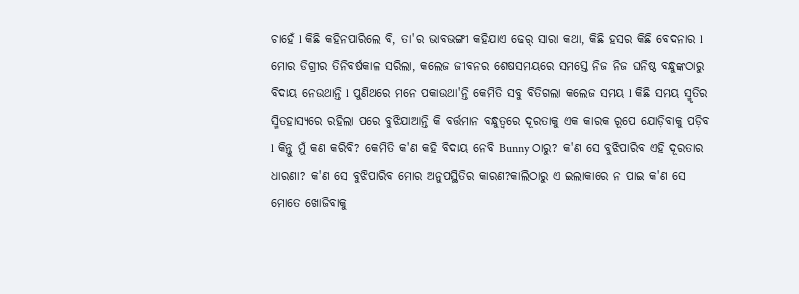ଚାହେଁ l କିଛି କହିନପାରିଲେ ବି, ତା'ର ଭାବଭଙ୍ଗୀ କହିଯାଏ ଢେର୍ ସାରା କଥା, କିଛି ହସର କିଛି ବେଦନାର l ମୋର ଡିଗ୍ରୀର ତିନିବର୍ଷକାଳ ସରିଲା, କଲେଜ ଜୀବନର ଶେଷସମୟରେ ସମସ୍ତେ ନିଜ ନିଜ ଘନିଷ୍ଠ ବନ୍ଧୁଙ୍କଠାରୁ ବିଦାୟ ନେଉଥାନ୍ତି l ପୁଣିଥରେ ମନେ ପକାଉଥା'ନ୍ତି କେମିତି ସବୁ ବିତିଗଲା କଲେଜ ସମୟ l କିଛି ସମୟ ସ୍ମୃତିର ସ୍ମିତହାସ୍ୟରେ ରହିଲା ପରେ ବୁଝିଯାଆନ୍ତି କି ବର୍ତ୍ତମାନ ବନ୍ଧୁତ୍ୱରେ ଦୂରତାକୁ ଏକ କାରକ ରୂପେ ଯୋଡ଼ିବାକୁ ପଡ଼ିବ l କିନ୍ତୁ ମୁଁ କଣ କରିବି? କେମିତି କ'ଣ କହି ବିଦାୟ ନେବି Bunny ଠାରୁ? କ'ଣ ସେ ବୁଝିପାରିବ ଏହି ଦୂରତାର ଧାରଣା? କ'ଣ ସେ ବୁଝିପାରିବ ମୋର ଅନୁପସ୍ଥିତିର କାରଣ?କାଲିଠାରୁ ଏ ଇଲାକାରେ ନ ପାଇ କ'ଣ ସେ ମୋତେ ଖୋଜିବାକୁ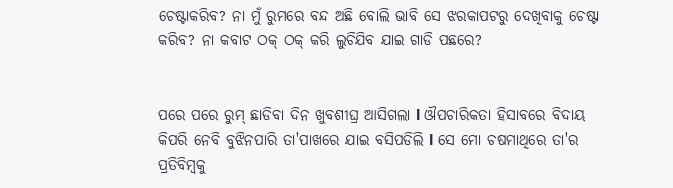ଚେଷ୍ଟାକରିବ? ନା ମୁଁ ରୁମରେ ବନ୍ଦ ଅଛି ବୋଲି ଭାବି ସେ ଝରକାପଟରୁ ଦେଖିବାକୁ ଚେଷ୍ଟା କରିବ? ନା କବାଟ ଠକ୍ ଠକ୍ କରି ଲୁଚିଯିବ ଯାଇ ଗାଡି ପଛରେ?


ପରେ ପରେ ରୁମ୍ ଛାଡିବା ଦିନ ଖୁବଶୀଘ୍ର ଆସିଗଲା l ଔପଚାରିକତା ହିସାବରେ ବିଦାୟ କିପରି ନେବି ବୁଝିନପାରି ତା'ପାଖରେ ଯାଇ ବସିପଡିଲି l ସେ ମୋ ଚଷମାଥିରେ ତା'ର ପ୍ରତିବିମ୍ବକୁ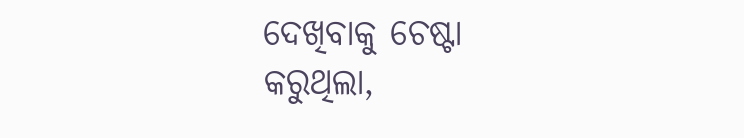ଦେଖିବାକୁ ଚେଷ୍ଟା କରୁଥିଲା,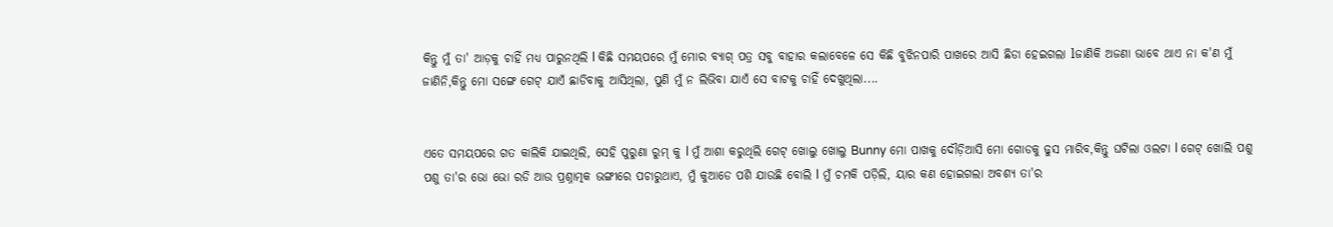କିନ୍ତୁ ମୁଁ ତା' ଆଡ଼କୁ ଚାହିଁ ମଧ୍ୟ ପାରୁନଥିଲି l କିଛି ସମୟପରେ ମୁଁ ମୋର ବ୍ୟାଗ୍ ପତ୍ର ସବୁ ବାହାର କଲାବେଳେ ସେ କିଛି ବୁଝିନପାରି ପାଖରେ ଆସି ଛିଡା ହେଇଗଲା lଜାଣିକି ଅଜଣା ଭାବେ ଥାଏ ନା କ'ଣ ମୁଁ ଜାଣିନି,କିନ୍ତୁ ମୋ ସଙ୍ଗେ ଗେଟ୍ ଯାଏଁ ଛାଡିବାକୁ ଆସିଥିଲା, ପୁଣି ମୁଁ ନ ଲିଭିବା ଯାଏଁ ସେ ବାଟକୁ ଚାହିଁ ଦେଖୁଥିଲା....


ଏତେ ସମୟପରେ ଗତ କାଲିକି ଯାଇଥିଲି, ସେହି ପୁରୁଣା ରୁମ୍ କୁ l ମୁଁ ଆଶା କରୁଥିଲି ଗେଟ୍ ଖୋଲୁ ଖୋଲୁ Bunny ମୋ ପାଖକୁ ଦୌଡ଼ିଆସି ମୋ ଗୋଡକୁ ଢୁସ ମାରିବ,କିନ୍ତୁ ଘଟିଲା ଓଲଟା l ଗେଟ୍ ଖୋଲି ପଶୁ ପଶୁ ତା'ର ଭୋ ଭୋ ରଡି ଆଉ ପ୍ରଶ୍ନାତ୍ମକ ଭଙ୍ଗୀରେ ପଚାରୁଥାଏ, ମୁଁ କୁଆଡେ ପଶି ଯାଉଛି ବୋଲି l ମୁଁ ଚମକି ପଡ଼ିଲି, ୟାର କଣ ହୋଇଗଲା ଅବଶ୍ୟ ତା'ର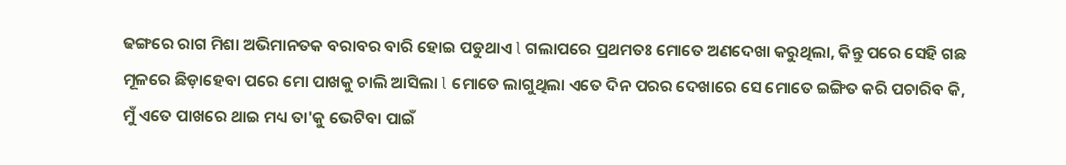ଢଙ୍ଗରେ ରାଗ ମିଶା ଅଭିମାନତକ ବରାବର ବାରି ହୋଇ ପଡୁଥାଏ l ଗଲାପରେ ପ୍ରଥମତଃ ମୋତେ ଅଣଦେଖା କରୁଥିଲା, କିନ୍ତୁ ପରେ ସେହି ଗଛ ମୂଳରେ ଛିଡ଼ାହେବା ପରେ ମୋ ପାଖକୁ ଚାଲି ଆସିଲା l ମୋତେ ଲାଗୁଥିଲା ଏତେ ଦିନ ପରର ଦେଖାରେ ସେ ମୋତେ ଇଙ୍ଗିତ କରି ପଚାରିବ କି, ମୁଁ ଏତେ ପାଖରେ ଥାଇ ମଧ୍ୟ ତା'କୁ ଭେଟିବା ପାଇଁ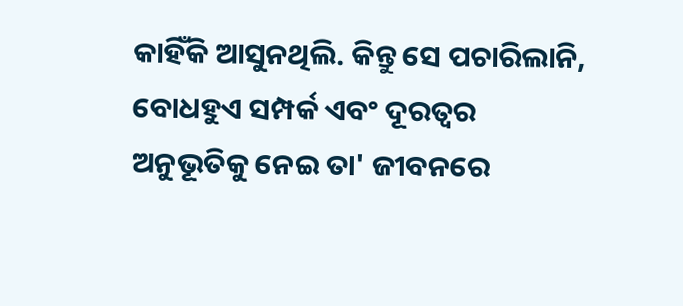କାହିଁକି ଆସୁନଥିଲି. କିନ୍ତୁ ସେ ପଚାରିଲାନି, ବୋଧହୁଏ ସମ୍ପର୍କ ଏବଂ ଦୂରତ୍ୱର ଅନୁଭୂତିକୁ ନେଇ ତା' ଜୀବନରେ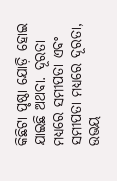କିଛିଟା ପୃଷ୍ଠା ଯୋଡ଼ି ହୋଇ ଯାଇଛି ଅଥବା. ଦୂରତା ମଧ୍ୟରେ ସମୀପତା ଏବଂ ସମୀପତା ମଧ୍ୟରେ ଦୂରତା, ଉଭୟ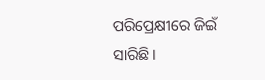ପରିପ୍ରେକ୍ଷୀରେ ଜିଇଁ ସାରିଛି।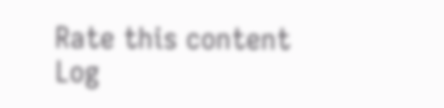Rate this content
Log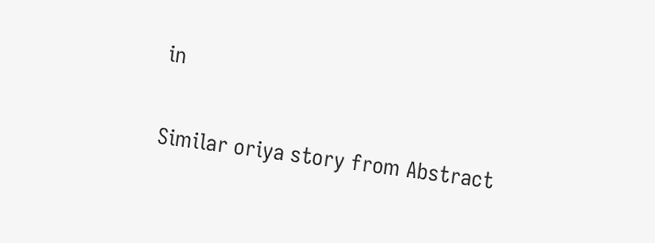in

Similar oriya story from Abstract